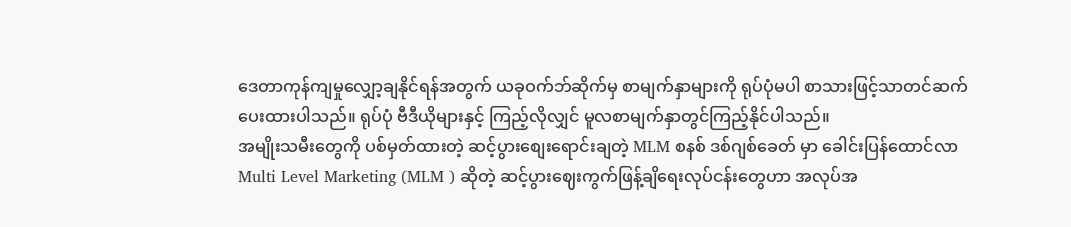ဒေတာကုန်ကျမှုလျှော့ချနိုင်ရန်အတွက် ယခုဝက်ဘ်ဆိုက်မှ စာမျက်နှာများကို ရုပ်ပုံမပါ စာသားဖြင့်သာတင်ဆက်ပေးထားပါသည်။ ရုပ်ပုံ ဗီဒီယိုများနှင့် ကြည့်လိုလျှင် မူလစာမျက်နှာတွင်ကြည့်နိုင်ပါသည်။
အမျိုးသမီးတွေကို ပစ်မှတ်ထားတဲ့ ဆင့်ပွားစျေးရောင်းချတဲ့ MLM စနစ် ဒစ်ဂျစ်ခေတ် မှာ ခေါင်းပြန်ထောင်လာ
Multi Level Marketing (MLM ) ဆိုတဲ့ ဆင့်ပွားဈေးကွက်ဖြန့်ချိရေးလုပ်ငန်းတွေဟာ အလုပ်အ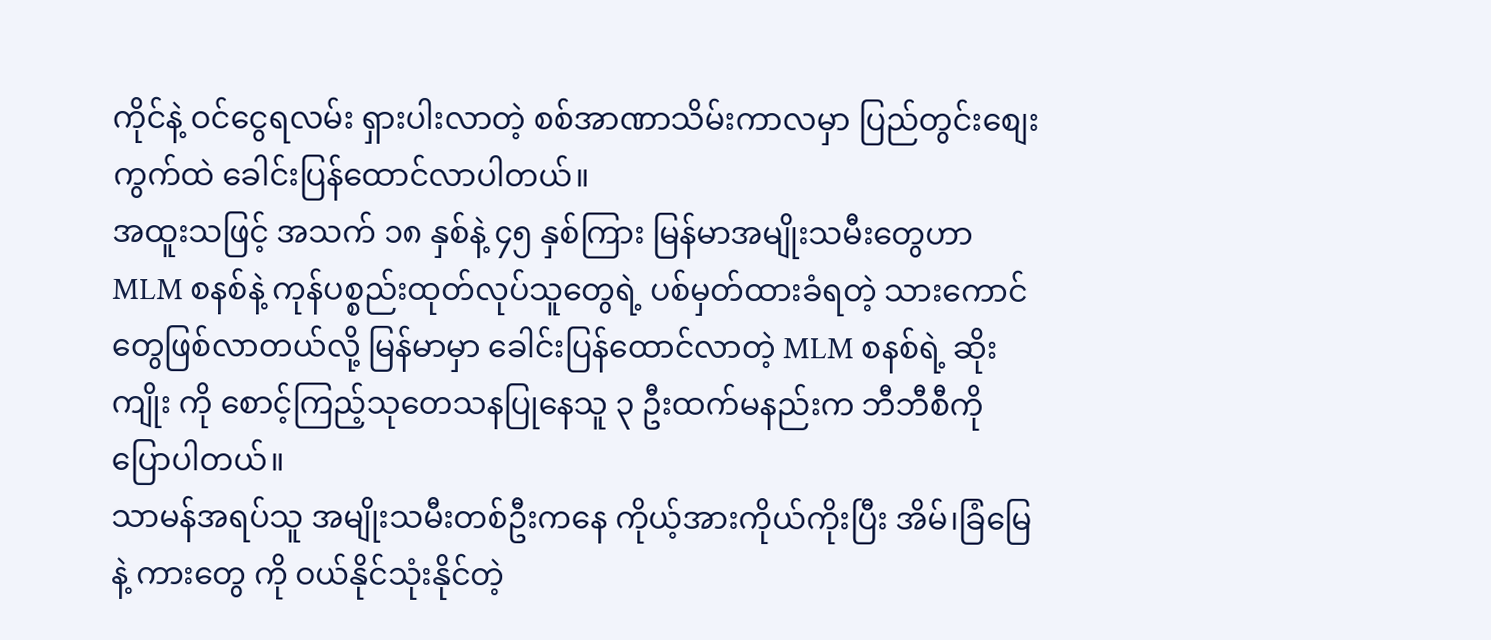ကိုင်နဲ့ ဝင်ငွေရလမ်း ရှားပါးလာတဲ့ စစ်အာဏာသိမ်းကာလမှာ ပြည်တွင်းစျေးကွက်ထဲ ခေါင်းပြန်ထောင်လာပါတယ်။
အထူးသဖြင့် အသက် ၁၈ နှစ်နဲ့ ၄၅ နှစ်ကြား မြန်မာအမျိုးသမီးတွေဟာ MLM စနစ်နဲ့ ကုန်ပစ္စည်းထုတ်လုပ်သူတွေရဲ့ ပစ်မှတ်ထားခံရတဲ့ သားကောင်တွေဖြစ်လာတယ်လို့ မြန်မာမှာ ခေါင်းပြန်ထောင်လာတဲ့ MLM စနစ်ရဲ့ ဆိုးကျိုး ကို စောင့်ကြည့်သုတေသနပြုနေသူ ၃ ဦးထက်မနည်းက ဘီဘီစီကိုပြောပါတယ်။
သာမန်အရပ်သူ အမျိုးသမီးတစ်ဦးကနေ ကိုယ့်အားကိုယ်ကိုးပြီး အိမ်၊ခြံမြေနဲ့ ကားတွေ ကို ဝယ်နိုင်သုံးနိုင်တဲ့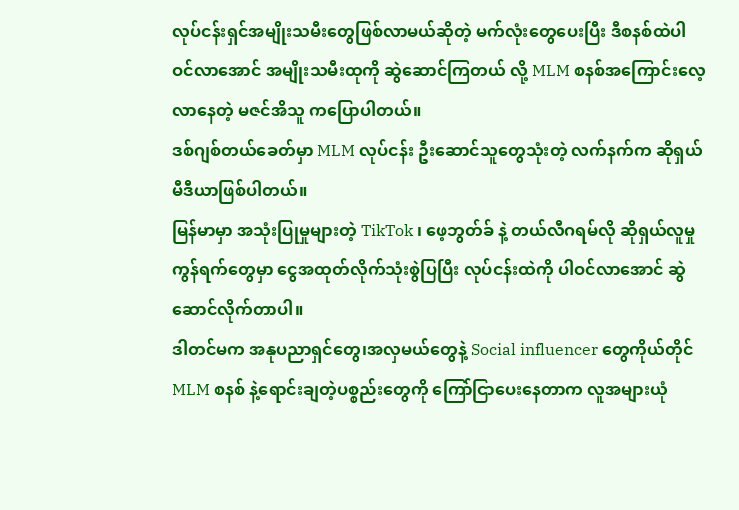လုပ်ငန်းရှင်အမျိုးသမီးတွေဖြစ်လာမယ်ဆိုတဲ့ မက်လုံးတွေပေးပြီး ဒီစနစ်ထဲပါဝင်လာအောင် အမျိုးသမီးထုကို ဆွဲဆောင်ကြတယ် လို့ MLM စနစ်အကြောင်းလေ့လာနေတဲ့ မဇင်အိသူ ကပြောပါတယ်။
ဒစ်ဂျစ်တယ်ခေတ်မှာ MLM လုပ်ငန်း ဦးဆောင်သူတွေသုံးတဲ့ လက်နက်က ဆိုရှယ်မီဒီယာဖြစ်ပါတယ်။
မြန်မာမှာ အသုံးပြုမှုများတဲ့ TikTok ၊ ဖေ့ဘွတ်ခ် နဲ့ တယ်လီဂရမ်လို ဆိုရှယ်လူမှုကွန်ရက်တွေမှာ ငွေအထုတ်လိုက်သုံးစွဲပြပြီး လုပ်ငန်းထဲကို ပါဝင်လာအောင် ဆွဲဆောင်လိုက်တာပါ။
ဒါတင်မက အနုပညာရှင်တွေ၊အလှမယ်တွေနဲ့ Social influencer တွေကိုယ်တိုင် MLM စနစ် နဲ့ရောင်းချတဲ့ပစ္စည်းတွေကို ကြော်ငြာပေးနေတာက လူအများယုံ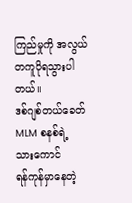ကြည်မှုကို အလွယ်တကူပိုရသွားပါတယ်။
ဒစ်ဂျစ်တယ်ခေတ် MLM စနစ်ရဲ့ သားကောင်
ရန်ကုန်မှာနေတဲ့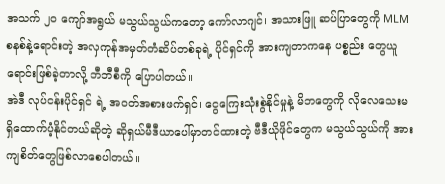အသက် ၂၀ ကျော်အရွယ် မသွယ်သွယ်ကတော့ ကော်လာဂျင်၊ အသားဖြူ ဆပ်ပြာတွေကို MLM စနစ်နဲ့ရောင်းတဲ့ အလှကုန်အမှတ်တံဆိပ်တစ်ခုရဲ့ ပိုင်ရှင်ကို အားကျတာကနေ ပစ္စည်း တွေယူရောင်းဖြစ်ခဲ့တာလို့ ဘီဘီစီကို ပြောပါတယ်။
အဲဒီ လုပ်ငန်းပိုင်ရှင် ရဲ့ အဝတ်အစားဖက်ရှင်၊ ငွေကြေးသုံးစွဲနိုင်မှုနဲ့ မိဘတွေကို လိုလေသေးမရှိထောက်ပံ့နိုင်တယ်ဆိုတဲ့ ဆိုရှယ်မီဒီယာပေါ်မှာတင်ထားတဲ့ ဗီဒီယိုဖိုင်တွေက မသွယ်သွယ်ကို အားကျစိတ်တွေဖြစ်လာစေပါတယ်။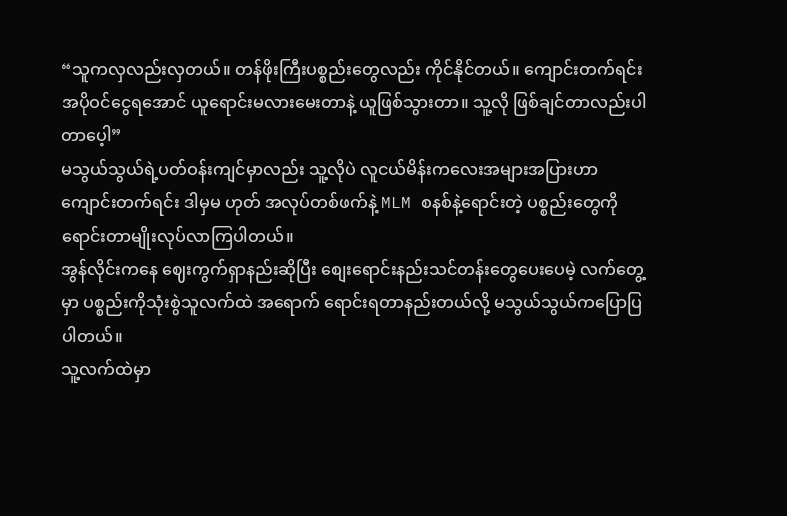“သူကလှလည်းလှတယ်။ တန်ဖိုးကြီးပစ္စည်းတွေလည်း ကိုင်နိုင်တယ်။ ကျောင်းတက်ရင်း အပိုဝင်ငွေရအောင် ယူရောင်းမလားမေးတာနဲ့ ယူဖြစ်သွားတာ။ သူ့လို ဖြစ်ချင်တာလည်းပါတာပေ့ါ”
မသွယ်သွယ်ရဲ့ပတ်ဝန်းကျင်မှာလည်း သူ့လိုပဲ လူငယ်မိန်းကလေးအများအပြားဟာ ကျောင်းတက်ရင်း ဒါမှမ ဟုတ် အလုပ်တစ်ဖက်နဲ့ MLM စနစ်နဲ့ရောင်းတဲ့ ပစ္စည်းတွေကို ရောင်းတာမျိုးလုပ်လာကြပါတယ်။
အွန်လိုင်းကနေ ဈေးကွက်ရှာနည်းဆိုပြီး စျေးရောင်းနည်းသင်တန်းတွေပေးပေမဲ့ လက်တွေ့မှာ ပစ္စည်းကိုသုံးစွဲသူလက်ထဲ အရောက် ရောင်းရတာနည်းတယ်လို့ မသွယ်သွယ်ကပြောပြပါတယ်။
သူ့လက်ထဲမှာ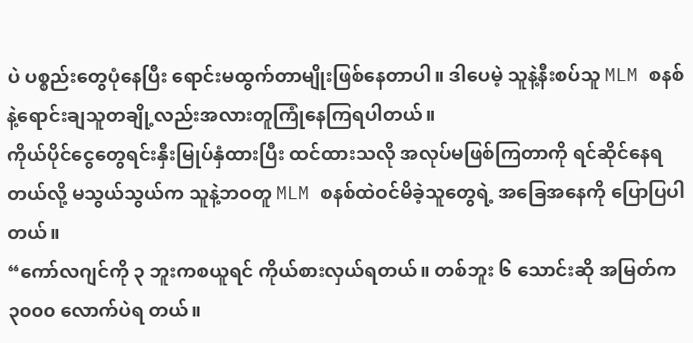ပဲ ပစ္စည်းတွေပုံနေပြီး ရောင်းမထွက်တာမျိုးဖြစ်နေတာပါ။ ဒါပေမဲ့ သူနဲ့နီးစပ်သူ MLM စနစ်နဲ့ရောင်းချသူတချို့လည်းအလားတူကြုံနေကြရပါတယ်။
ကိုယ်ပိုင်ငွေတွေရင်းနှီးမြုပ်နှံထားပြီး ထင်ထားသလို အလုပ်မဖြစ်ကြတာကို ရင်ဆိုင်နေရတယ်လို့ မသွယ်သွယ်က သူနဲ့ဘဝတူ MLM စနစ်ထဲဝင်မိခဲ့သူတွေရဲ့ အခြေအနေကို ပြောပြပါတယ်။
“ကော်လဂျင်ကို ၃ ဘူးကစယူရင် ကိုယ်စားလှယ်ရတယ်။ တစ်ဘူး ၆ သောင်းဆို အမြတ်က ၃၀၀၀ လောက်ပဲရ တယ်။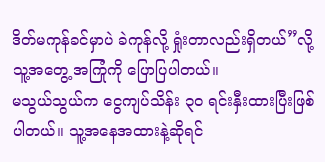ဒိတ်မကုန်ခင်မှာပဲ ခဲကုန်လို့ ရှုံးတာလည်းရှိတယ်”လို့ သူ့အတွေ့ အကြုံကို ပြောပြပါတယ်။
မသွယ်သွယ်က ငွေကျပ်သိန်း ၃၀ ရင်းနှီးထားပြီးဖြစ်ပါတယ်။ သူ့အနေအထားနဲ့ဆိုရင်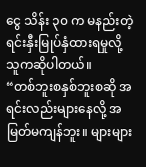ငွေ သိန်း ၃၀ က မနည်းတဲ့ ရင်းနှီးမြုပ်နှံထားရမှုလို့ သူကဆိုပါတယ်။
“တစ်ဘူးစနှစ်ဘူးစဆို အရင်းလည်းများနေလို့ အမြတ်မကျန်ဘူး။ များများ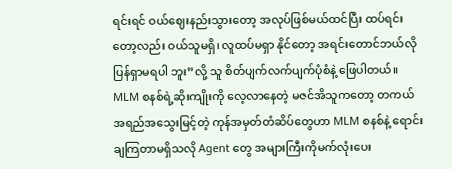ရင်းရင် ဝယ်ဈေးနည်းသွားတော့ အလုပ်ဖြစ်မယ်ထင်ပြီး ထပ်ရင်းတော့လည်း ဝယ်သူမရှိ၊ လူထပ်မရှာ နိုင်တော့ အရင်းတောင်ဘယ်လိုပြန်ရှာမရပါ ဘူး”လို့ သူ စိတ်ပျက်လက်ပျက်ပုံစံနဲ့ ဖြေပါတယ်။
MLM စနစ်ရဲ့ဆိုးကျိုးကို လေ့လာနေတဲ့ မဇင်အိသူကတော့ တကယ်အရည်အသွေးမြင့်တဲ့ ကုန်အမှတ်တံဆိပ်တွေဟာ MLM စနစ်နဲ့ ရောင်းချကြတာမရှိသလို Agent တွေ အများကြီးကိုမက်လုံးပေး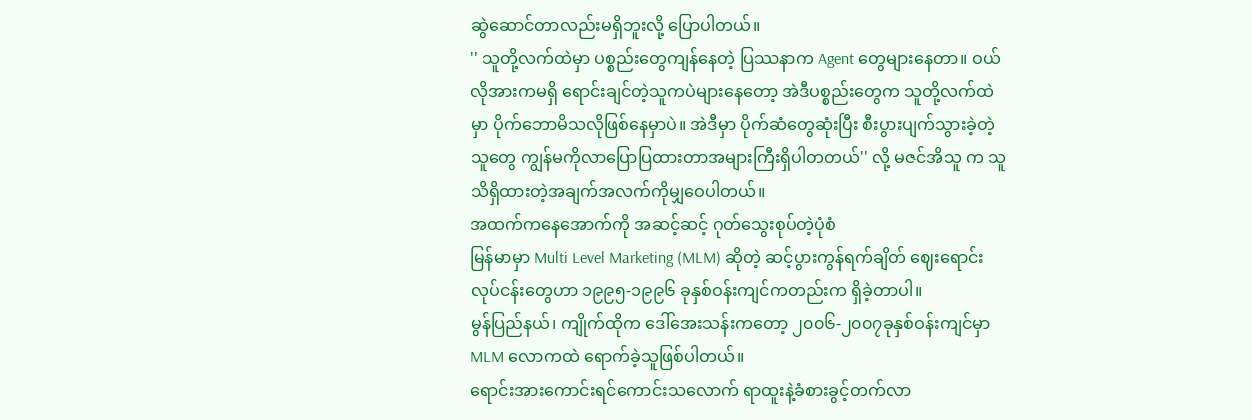ဆွဲဆောင်တာလည်းမရှိဘူးလို့ ပြောပါတယ်။
'' သူတို့လက်ထဲမှာ ပစ္စည်းတွေကျန်နေတဲ့ ပြဿနာက Agent တွေများနေတာ။ ဝယ်လိုအားကမရှိ ရောင်းချင်တဲ့သူကပဲများနေတော့ အဲဒီပစ္စည်းတွေက သူတို့လက်ထဲမှာ ပိုက်ဘောမိသလိုဖြစ်နေမှာပဲ။ အဲဒီမှာ ပိုက်ဆံတွေဆုံးပြီး စီးပွားပျက်သွားခဲ့တဲ့သူတွေ ကျွန်မကိုလာပြောပြထားတာအများကြီးရှိပါတတယ်'' လို့ မဇင်အိသူ က သူသိရှိထားတဲ့အချက်အလက်ကိုမျှဝေပါတယ်။
အထက်ကနေအောက်ကို အဆင့်ဆင့် ဂုတ်သွေးစုပ်တဲ့ပုံစံ
မြန်မာမှာ Multi Level Marketing (MLM) ဆိုတဲ့ ဆင့်ပွားကွန်ရက်ချိတ် ဈေးရောင်း လုပ်ငန်းတွေဟာ ၁၉၉၅-၁၉၉၆ ခုနှစ်ဝန်းကျင်ကတည်းက ရှိခဲ့တာပါ။
မွန်ပြည်နယ်၊ ကျိုက်ထိုက ဒေါ်အေးသန်းကတော့ ၂၀၀၆-၂၀၀၇ခုနှစ်ဝန်းကျင်မှာ MLM လောကထဲ ရောက်ခဲ့သူဖြစ်ပါတယ်။
ရောင်းအားကောင်းရင်ကောင်းသလောက် ရာထူးနဲ့ခံစားခွင့်တက်လာ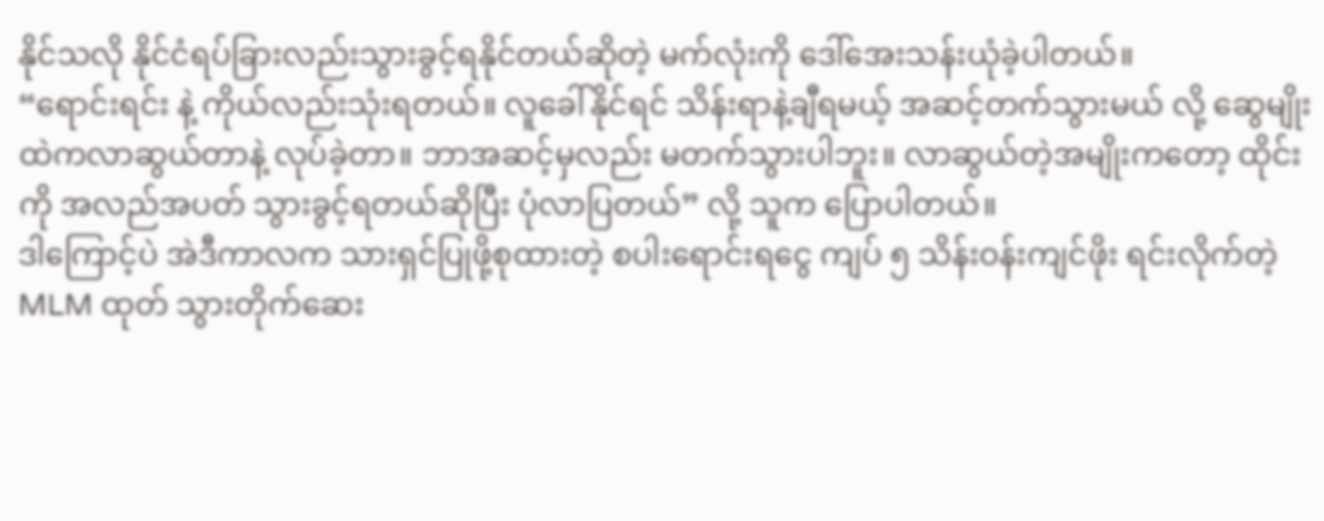နိုင်သလို နိုင်ငံရပ်ခြားလည်းသွားခွင့်ရနိုင်တယ်ဆိုတဲ့ မက်လုံးကို ဒေါ်အေးသန်းယုံခဲ့ပါတယ်။
“ရောင်းရင်း နဲ့ ကိုယ်လည်းသုံးရတယ်။ လူခေါ်နိုင်ရင် သိန်းရာနဲ့ချီရမယ့် အဆင့်တက်သွားမယ် လို့ ဆွေမျိုးထဲကလာဆွယ်တာနဲ့ လုပ်ခဲ့တာ။ ဘာအဆင့်မှလည်း မတက်သွားပါဘူး။ လာဆွယ်တဲ့အမျိုးကတော့ ထိုင်းကို အလည်အပတ် သွားခွင့်ရတယ်ဆိုပြီး ပုံလာပြတယ်” လို့ သူက ပြောပါတယ်။
ဒါကြောင့်ပဲ အဲဒီကာလက သားရှင်ပြုဖို့စုထားတဲ့ စပါးရောင်းရငွေ ကျပ် ၅ သိန်းဝန်းကျင်ဖိုး ရင်းလိုက်တဲ့ MLM ထုတ် သွားတိုက်ဆေး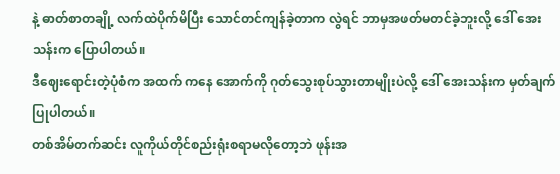နဲ့ ဓာတ်စာတချို့ လက်ထဲပိုက်မိပြီး သောင်တင်ကျန်ခဲ့တာက လွဲရင် ဘာမှအဖတ်မတင်ခဲ့ဘူးလို့ ဒေါ် အေးသန်းက ပြောပါတယ်။
ဒီဈေးရောင်းတဲ့ပုံစံက အထက် ကနေ အောက်ကို ဂုတ်သွေးစုပ်သွားတာမျိုးပဲလို့ ဒေါ် အေးသန်းက မှတ်ချက်ပြုပါတယ်။
တစ်အိမ်တက်ဆင်း လူကိုယ်တိုင်စည်းရုံးစရာမလိုတော့ဘဲ ဖုန်းအ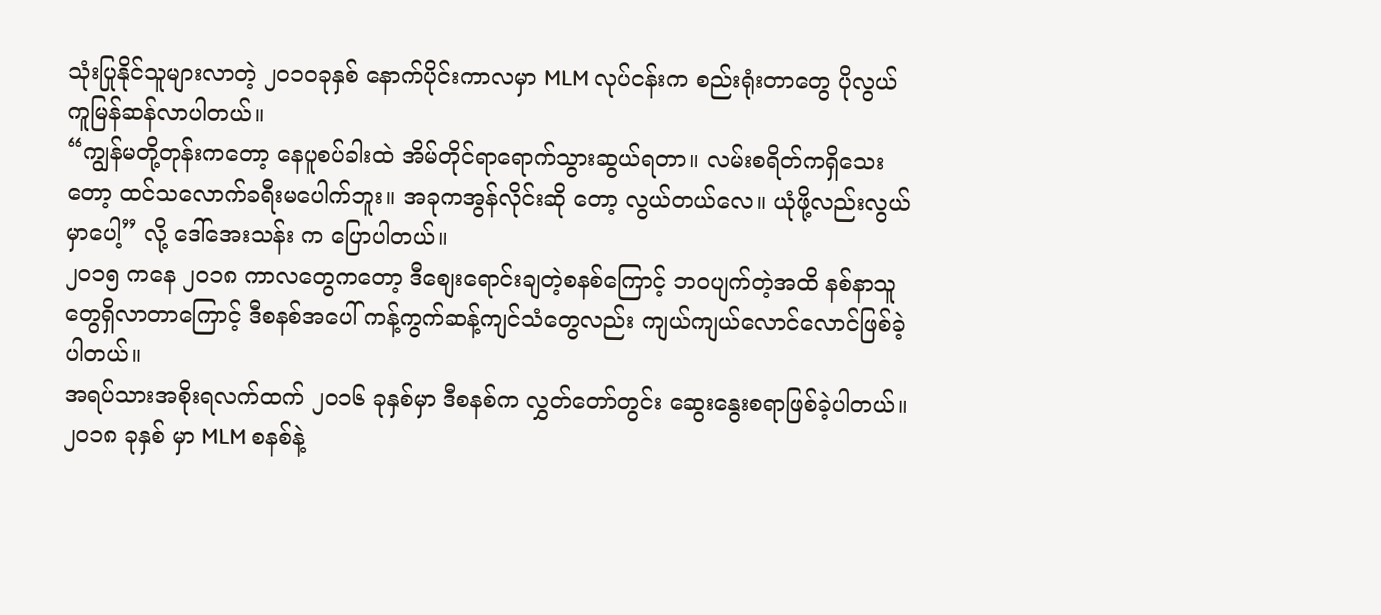သုံးပြုနိုင်သူများလာတဲ့ ၂၀၁၀ခုနှစ် နောက်ပိုင်းကာလမှာ MLM လုပ်ငန်းက စည်းရုံးတာတွေ ပိုလွယ်ကူမြန်ဆန်လာပါတယ်။
“ကျွန်မတို့တုန်းကတော့ နေပူစပ်ခါးထဲ အိမ်တိုင်ရာရောက်သွားဆွယ်ရတာ။ လမ်းစရိတ်ကရှိသေးတော့ ထင်သလောက်ခရီးမပေါက်ဘူး။ အခုကအွန်လိုင်းဆို တော့ လွယ်တယ်လေ။ ယုံဖို့လည်းလွယ်မှာပေါ့” လို့ ဒေါ်အေးသန်း က ပြောပါတယ်။
၂၀၁၅ ကနေ ၂၀၁၈ ကာလတွေကတော့ ဒီစျေးရောင်းချတဲ့စနစ်ကြောင့် ဘဝပျက်တဲ့အထိ နစ်နာသူတွေရှိလာတာကြောင့် ဒီစနစ်အပေါ် ကန့်ကွက်ဆန့်ကျင်သံတွေလည်း ကျယ်ကျယ်လောင်လောင်ဖြစ်ခဲ့ပါတယ်။
အရပ်သားအစိုးရလက်ထက် ၂၀၁၆ ခုနှစ်မှာ ဒီစနစ်က လွှတ်တော်တွင်း ဆွေးနွေးစရာဖြစ်ခဲ့ပါတယ်။
၂၀၁၈ ခုနှစ် မှာ MLM စနစ်နဲ့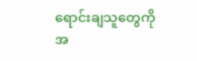ရောင်းချသူတွေကို အ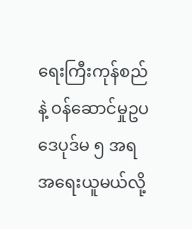ရေးကြီးကုန်စည် နဲ့ ဝန်ဆောင်မှုဥပဒေပုဒ်မ ၅ အရ အရေးယူမယ်လို့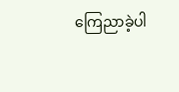ကြေညာခဲ့ပါ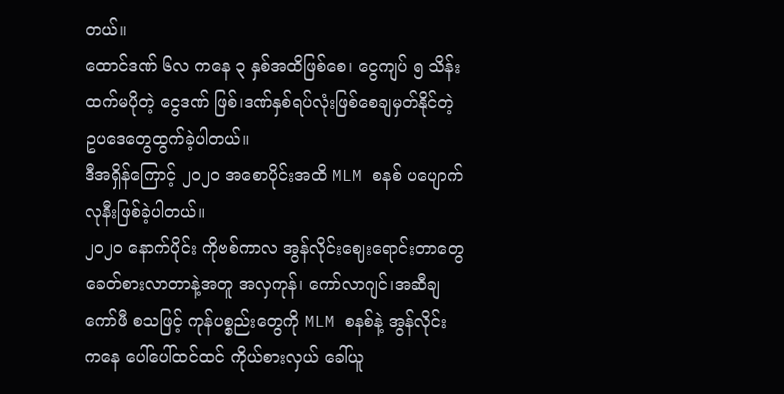တယ်။
ထောင်ဒဏ် ၆လ ကနေ ၃ နှစ်အထိဖြစ်စေ၊ ငွေကျပ် ၅ သိန်းထက်မပိုတဲ့ ငွေဒဏ် ဖြစ်၊ဒဏ်နှစ်ရပ်လုံးဖြစ်စေချမှတ်နိုင်တဲ့ ဥပဒေတွေထွက်ခဲ့ပါတယ်။
ဒီအရှိန်ကြောင့် ၂၀၂၀ အစောပိုင်းအထိ MLM စနစ် ပပျောက်လုနီးဖြစ်ခဲ့ပါတယ်။
၂၀၂၀ နောက်ပိုင်း ကိုဗစ်ကာလ အွန်လိုင်းဈေးရောင်းတာတွေ ခေတ်စားလာတာနဲ့အတူ အလှကုန်၊ ကော်လာဂျင်၊အဆီချကော်ဖီ စသဖြင့် ကုန်ပစ္စည်းတွေကို MLM စနစ်နဲ့ အွန်လိုင်း ကနေ ပေါ်ပေါ်ထင်ထင် ကိုယ်စားလှယ် ခေါ်ယူ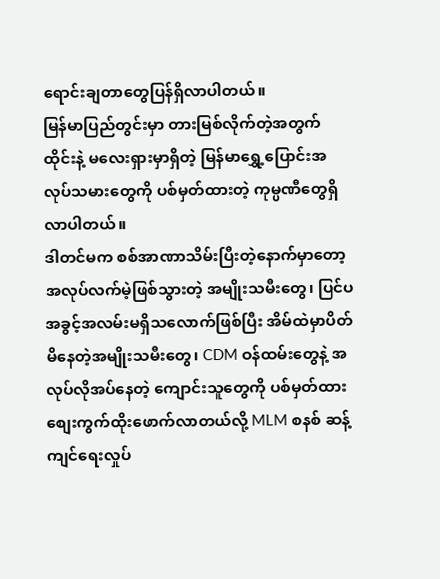ရောင်းချတာတွေပြန်ရှိလာပါတယ်။
မြန်မာပြည်တွင်းမှာ တားမြစ်လိုက်တဲ့အတွက် ထိုင်းနဲ့ မလေးရှားမှာရှိတဲ့ မြန်မာရွှေ့ပြောင်းအလုပ်သမားတွေကို ပစ်မှတ်ထားတဲ့ ကုမ္ပဏီတွေရှိလာပါတယ်။
ဒါတင်မက စစ်အာဏာသိမ်းပြီးတဲ့နောက်မှာတော့ အလုပ်လက်မဲ့ဖြစ်သွားတဲ့ အမျိုးသမီးတွေ၊ ပြင်ပအခွင့်အလမ်းမရှိသလောက်ဖြစ်ပြီး အိမ်ထဲမှာပိတ်မိနေတဲ့အမျိုးသမီးတွေ၊ CDM ဝန်ထမ်းတွေနဲ့ အလုပ်လိုအပ်နေတဲ့ ကျောင်းသူတွေကို ပစ်မှတ်ထားစျေးကွက်ထိုးဖောက်လာတယ်လို့ MLM စနစ် ဆန့်ကျင်ရေးလှုပ်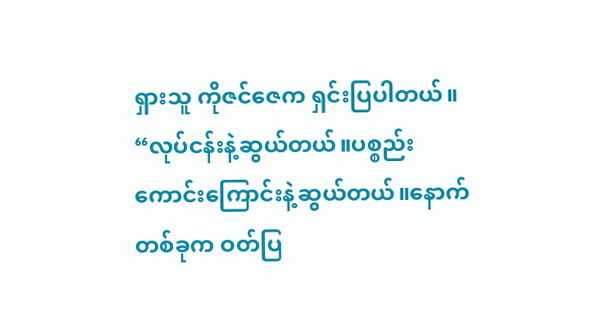ရှားသူ ကိုဇင်ဇေက ရှင်းပြပါတယ်။
“လုပ်ငန်းနဲ့ဆွယ်တယ်။ပစ္စည်းကောင်းကြောင်းနဲ့ဆွယ်တယ်။နောက်တစ်ခုက ဝတ်ပြ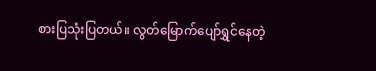စားပြသုံးပြတယ်။ လွတ်မြောက်ပျော်ရွှင်နေတဲ့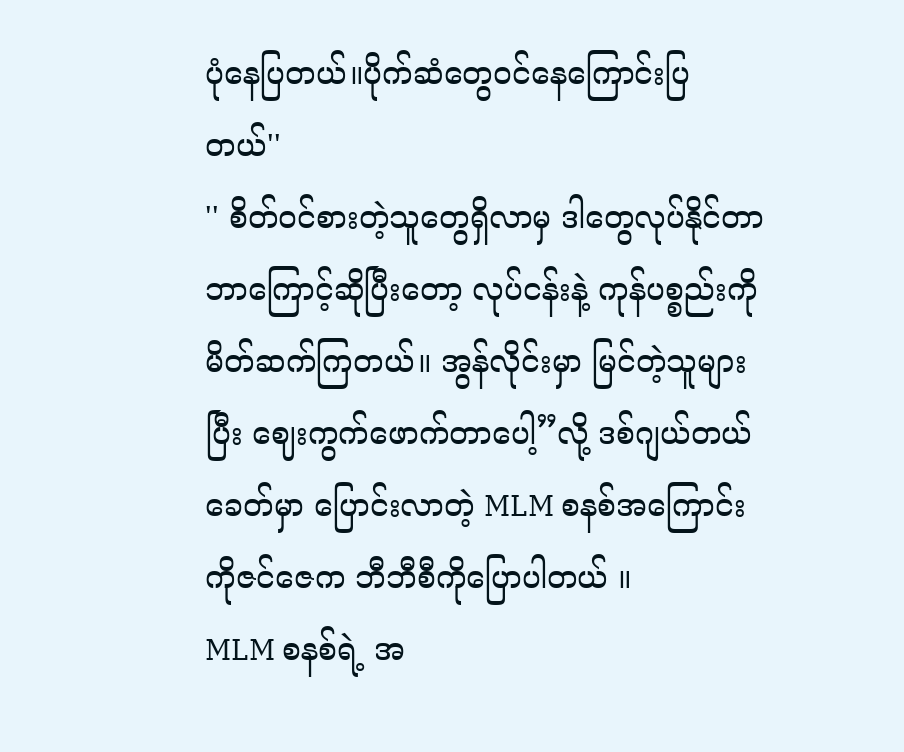ပုံနေပြတယ်။ပိုက်ဆံတွေဝင်နေကြောင်းပြတယ်''
'' စိတ်ဝင်စားတဲ့သူတွေရှိလာမှ ဒါတွေလုပ်နိုင်တာဘာကြောင့်ဆိုပြီးတော့ လုပ်ငန်းနဲ့ ကုန်ပစ္စည်းကိုမိတ်ဆက်ကြတယ်။ အွန်လိုင်းမှာ မြင်တဲ့သူများပြီး ဈေးကွက်ဖောက်တာပေါ့”လို့ ဒစ်ဂျယ်တယ်ခေတ်မှာ ပြောင်းလာတဲ့ MLM စနစ်အကြောင်း ကိုဇင်ဇေက ဘီဘီစီကိုပြောပါတယ် ။
MLM စနစ်ရဲ့ အ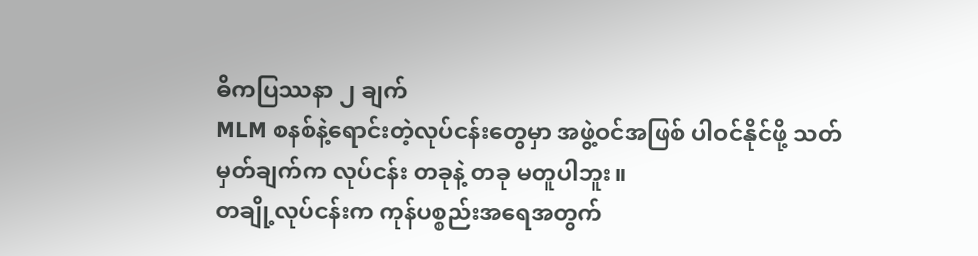ဓိကပြဿနာ ၂ ချက်
MLM စနစ်နဲ့ရောင်းတဲ့လုပ်ငန်းတွေမှာ အဖွဲ့ဝင်အဖြစ် ပါဝင်နိုင်ဖို့ သတ်မှတ်ချက်က လုပ်ငန်း တခုနဲ့ တခု မတူပါဘူး။
တချို့လုပ်ငန်းက ကုန်ပစ္စည်းအရေအတွက်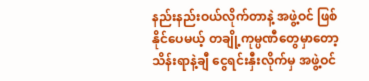နည်းနည်းဝယ်လိုက်တာနဲ့ အဖွဲ့ဝင် ဖြစ်နိုင်ပေမယ့် တချို့ကုမ္ပဏီတွေမှာတော့ သိန်းရာနဲ့ချီ ငွေရင်းနှီးလိုက်မှ အဖွဲ့ဝင်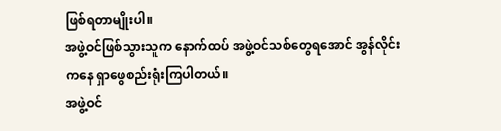ဖြစ်ရတာမျိုးပါ။
အဖွဲ့ဝင်ဖြစ်သွားသူက နောက်ထပ် အဖွဲ့ဝင်သစ်တွေရအောင် အွန်လိုင်းကနေ ရှာဖွေစည်းရုံးကြပါတယ်။
အဖွဲ့ဝင်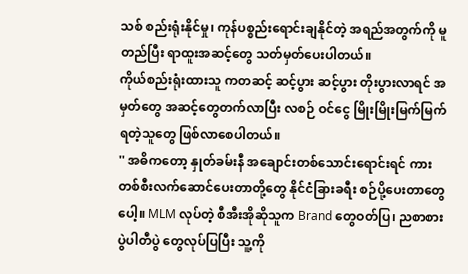သစ် စည်းရုံးနိုင်မှု၊ ကုန်ပစ္စည်းရောင်းချနိုင်တဲ့ အရည်အတွက်ကို မူတည်ပြီး ရာထူးအဆင့်တွေ သတ်မှတ်ပေးပါတယ်။
ကိုယ်စည်းရုံးထားသူ ကတဆင့် ဆင့်ပွား ဆင့်ပွား တိုးပွားလာရင် အမှတ်တွေ အဆင့်တွေတက်လာပြီး လစဉ် ဝင်ငွေ မြိုးမြိုးမြက်မြက်ရတဲ့သူတွေ ဖြစ်လာစေပါတယ်။
'' အဓိကတော့ နှုတ်ခမ်းနီ အချောင်းတစ်သောင်းရောင်းရင် ကားတစ်စီးလက်ဆောင်ပေးတာတို့တွေ နိုင်ငံခြားခရီး စဉ်ပို့ပေးတာတွေပေါ့။ MLM လုပ်တဲ့ စီအီးအိုဆိုသူက Brand တွေဝတ်ပြ၊ ညစာစားပွဲပါတီပွဲ တွေလုပ်ပြပြီး သူ့ကို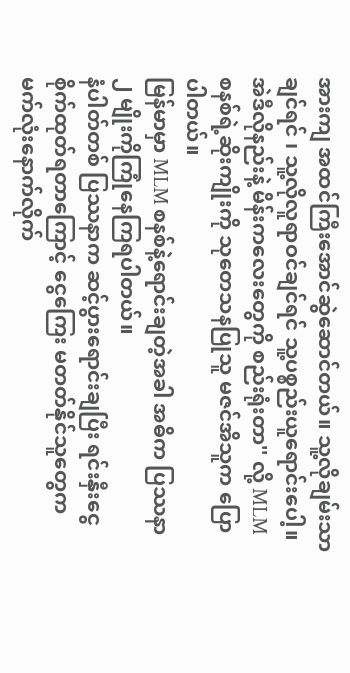အားကျ အထင်ကြီးအောင်ဆွဲဆောင်တယ်။ သူ့လိုချမ်းသာချင်ရင် ၊ သူ့လိုလူရာဝင်ချင်ရင် သူ့ပစ္စည်းယူရောင်းပေါ့။အဲဒီလိုနည်းနဲ့ မိန်းကလေးတွေကို စည်းရုံးတာ'' လို့ MLM စနစ်ရဲ့ဆိုးကျိုးကို သုတေသနပြုသူ မဇင်အိသူက ပြောပါတယ်။
မြန်မာမှာ MLM စနစ်နဲ့ရောင်းချတဲ့အခါ အဓိက ပြဿနာ ၂ မျိုးကိုကြုံနေကြရပါတယ်။
နံပါတ်တစ် ပြဿနာက ဆင့်ပွားရောင်းချပြီး ရင်းနှီးငွေ စိုက်ထုတ်ရတာကြောင့် ငွေကြေး မတတ်နိုင်သူတွေက မက်လုံးနောက်လိုက်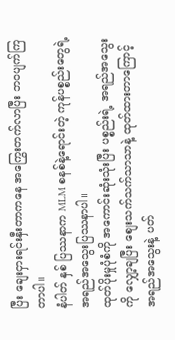ပြီး ချေးငှားရင်းနှီးတာကနေ အကြွေးတက်လာပြီး ဘဝပျက်ကြတာပါ။
နံပါတ် နှစ် ပြဿနာက MLM စနစ်နဲ့ရောင်းတဲ့ ကုန်ပစ္စည်းတွေရဲ့ အရည်အသွေးပြဿနာပါ။
ထုတ်ပိုးမှုပုံစံကို အကောင်းဆုံးသုံးပြီး ပစ္စည်းရဲ့ အရည်အသွေးကို လျှော့ချပြီး စျေးသက်သက်သာသာနဲ့ ထုတ်ထားတာကြောင့် အရည်အသွေးနဲ့ ပတ်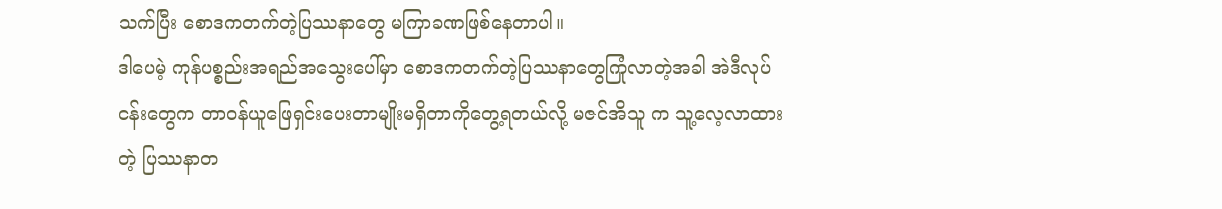သက်ပြီး စောဒကတက်တဲ့ပြဿနာတွေ မကြာခဏဖြစ်နေတာပါ။
ဒါပေမဲ့ ကုန်ပစ္စည်းအရည်အသွေးပေါ်မှာ စောဒကတက်တဲ့ပြဿနာတွေကြုံလာတဲ့အခါ အဲဒီလုပ်ငန်းတွေက တာဝန်ယူဖြေရှင်းပေးတာမျိုးမရှိတာကိုတွေ့ရတယ်လို့ မဇင်အိသူ က သူ့လေ့လာထားတဲ့ ပြဿနာတ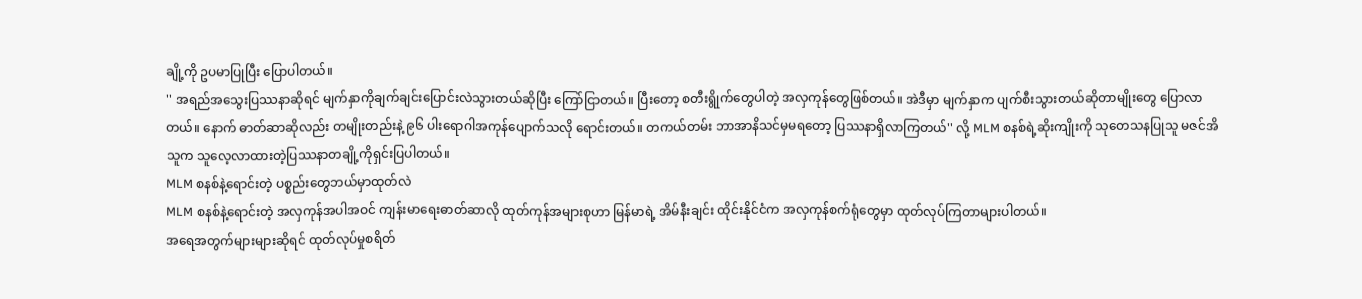ချို့ကို ဥပမာပြုပြီး ပြောပါတယ်။
'' အရည်အသွေးပြဿနာဆိုရင် မျက်နှာကိုချက်ချင်းပြောင်းလဲသွားတယ်ဆိုပြီး ကြော်ငြာတယ်။ ပြီးတော့ စတီးရွိုက်တွေပါတဲ့ အလှကုန်တွေဖြစ်တယ်။ အဲဒီမှာ မျက်နှာက ပျက်စီးသွားတယ်ဆိုတာမျိုးတွေ ပြောလာတယ်။ နောက် ဓာတ်ဆာဆိုလည်း တမျိုးတည်းနဲ့ ၉၆ ပါးရောဂါအကုန်ပျောက်သလို ရောင်းတယ်။ တကယ်တမ်း ဘာအာနိသင်မှမရတော့ ပြဿနာရှိလာကြတယ်'' လို့ MLM စနစ်ရဲ့ဆိုးကျိုးကို သုတေသနပြုသူ မဇင်အိသူက သူလေ့လာထားတဲ့ပြဿနာတချို့ကိုရှင်းပြပါတယ်။
MLM စနစ်နဲ့ရောင်းတဲ့ ပစ္စည်းတွေဘယ်မှာထုတ်လဲ
MLM စနစ်နဲ့ရောင်းတဲ့ အလှကုန်အပါအဝင် ကျန်းမာရေးဓာတ်ဆာလို ထုတ်ကုန်အများစုဟာ မြန်မာရဲ့ အိမ်နီးချင်း ထိုင်းနိုင်ငံက အလှကုန်စက်ရုံတွေမှာ ထုတ်လုပ်ကြတာများပါတယ်။
အရေအတွက်များများဆိုရင် ထုတ်လုပ်မှုစရိတ်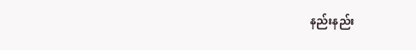နည်းနည်း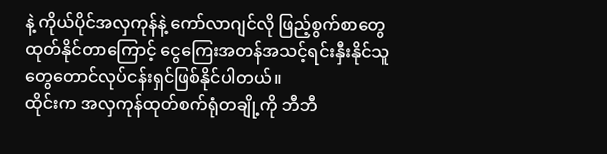နဲ့ ကိုယ်ပိုင်အလှကုန်နဲ့ ကော်လာဂျင်လို ဖြည့်စွက်စာတွေ ထုတ်နိုင်တာကြောင့် ငွေကြေးအတန်အသင့်ရင်းနှီးနိုင်သူတွေတောင်လုပ်ငန်းရှင်ဖြစ်နိုင်ပါတယ်။
ထိုင်းက အလှကုန်ထုတ်စက်ရုံတချို့ကို ဘီဘီ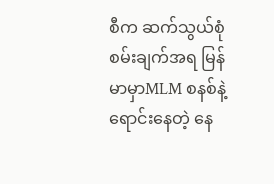စီက ဆက်သွယ်စုံစမ်းချက်အရ မြန်မာမှာMLM စနစ်နဲ့ရောင်းနေတဲ့ နေ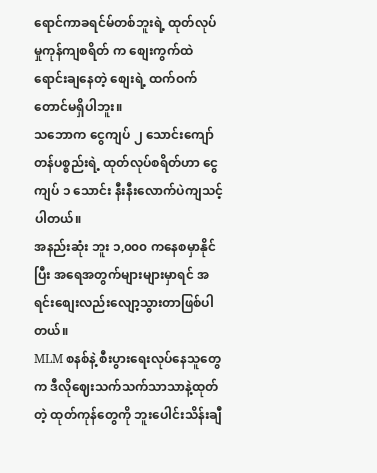ရောင်ကာခရင်မ်တစ်ဘူးရဲ့ ထုတ်လုပ်မှုကုန်ကျစရိတ် က စျေးကွက်ထဲရောင်းချနေတဲ့ စျေးရဲ့ ထက်ဝက်တောင်မရှိပါဘူး။
သဘောက ငွေကျပ် ၂ သောင်းကျော်တန်ပစ္စည်းရဲ့ ထုတ်လုပ်စရိတ်ဟာ ငွေကျပ် ၁ သောင်း နီးနီးလောက်ပဲကျသင့်ပါတယ်။
အနည်းဆုံး ဘူး ၁,၀၀၀ ကနေစမှာနိုင်ပြီး အရေအတွက်များများမှာရင် အရင်းစျေးလည်းလျော့သွားတာဖြစ်ပါတယ်။
MLM စနစ်နဲ့ စီးပွားရေးလုပ်နေသူတွေက ဒီလိုဈေးသက်သက်သာသာနဲ့ထုတ်တဲ့ ထုတ်ကုန်တွေကို ဘူးပေါင်းသိန်းချီ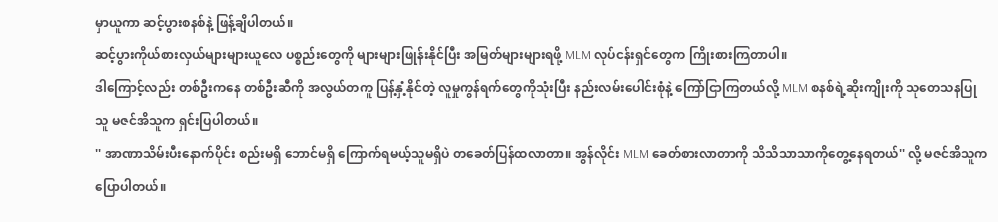မှာယူကာ ဆင့်ပွားစနစ်နဲ့ ဖြန့်ချိပါတယ်။
ဆင့်ပွားကိုယ်စားလှယ်များများယူလေ ပစ္စည်းတွေကို များများဖြုန်းနိုင်ပြီး အမြတ်များများရဖို့ MLM လုပ်ငန်းရှင်တွေက ကြိုးစားကြတာပါ။
ဒါကြောင့်လည်း တစ်ဦးကနေ တစ်ဦးဆီကို အလွယ်တကူ ပြန့်နှံ့နိုင်တဲ့ လူမှုကွန်ရက်တွေကိုသုံးပြီး နည်းလမ်းပေါင်းစုံနဲ့ ကြော်ငြာကြတယ်လို့ MLM စနစ်ရဲ့ဆိုးကျိုးကို သုတေသနပြုသူ မဇင်အိသူက ရှင်းပြပါတယ်။
'' အာဏာသိမ်းပီးနောက်ပိုင်း စည်းမရှိ ဘောင်မရှိ ကြောက်ရမယ့်သူမရှိပဲ တခေတ်ပြန်ထလာတာ။ အွန်လိုင်း MLM ခေတ်စားလာတာကို သိသိသာသာကိုတွေ့နေရတယ်'' လို့ မဇင်အိသူက ပြောပါတယ်။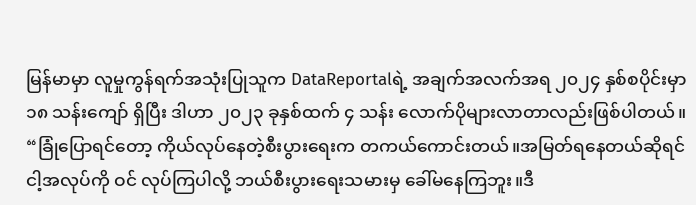မြန်မာမှာ လူမှုကွန်ရက်အသုံးပြုသူက DataReportalရဲ့ အချက်အလက်အရ ၂၀၂၄ နှစ်စပိုင်းမှာ ၁၈ သန်းကျော် ရှိပြီး ဒါဟာ ၂၀၂၃ ခုနှစ်ထက် ၄ သန်း လောက်ပိုများလာတာလည်းဖြစ်ပါတယ်။
“ခြုံပြောရင်တော့ ကိုယ်လုပ်နေတဲ့စီးပွားရေးက တကယ်ကောင်းတယ်။အမြတ်ရနေတယ်ဆိုရင် ငါ့အလုပ်ကို ဝင် လုပ်ကြပါလို့ ဘယ်စီးပွားရေးသမားမှ ခေါ်မနေကြဘူး။ဒီ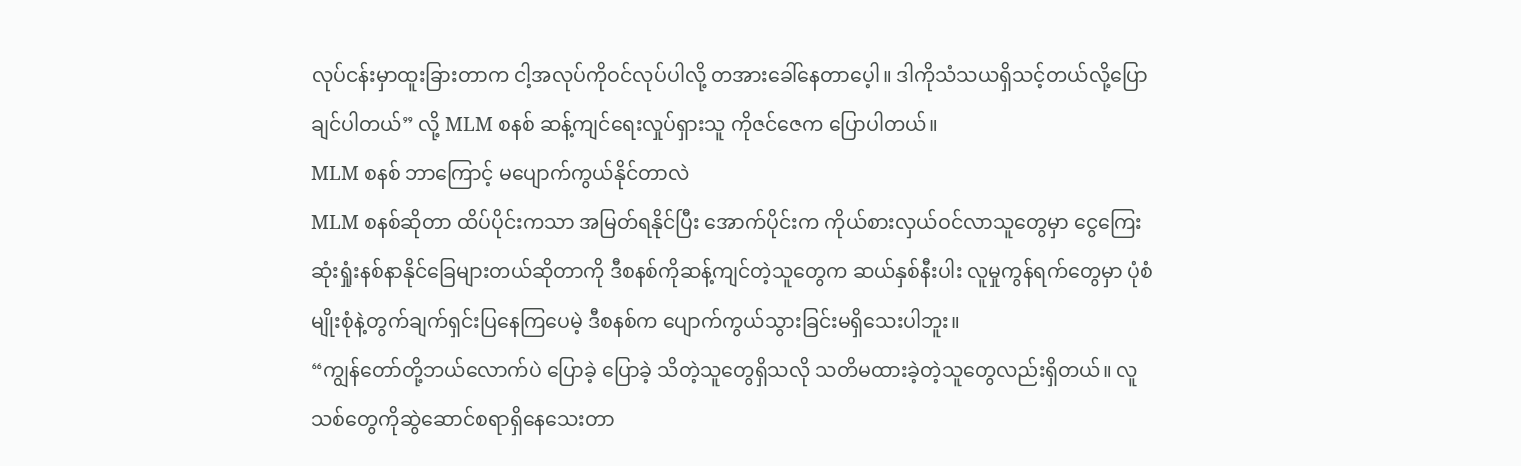လုပ်ငန်းမှာထူးခြားတာက ငါ့အလုပ်ကိုဝင်လုပ်ပါလို့ တအားခေါ်နေတာပေ့ါ။ ဒါကိုသံသယရှိသင့်တယ်လို့ပြောချင်ပါတယ်” လို့ MLM စနစ် ဆန့်ကျင်ရေးလှုပ်ရှားသူ ကိုဇင်ဇေက ပြောပါတယ်။
MLM စနစ် ဘာကြောင့် မပျောက်ကွယ်နိုင်တာလဲ
MLM စနစ်ဆိုတာ ထိပ်ပိုင်းကသာ အမြတ်ရနိုင်ပြီး အောက်ပိုင်းက ကိုယ်စားလှယ်ဝင်လာသူတွေမှာ ငွေကြေး ဆုံးရှုံးနစ်နာနိုင်ခြေများတယ်ဆိုတာကို ဒီစနစ်ကိုဆန့်ကျင်တဲ့သူတွေက ဆယ်နှစ်နီးပါး လူမှုကွန်ရက်တွေမှာ ပုံစံမျိုးစုံနဲ့တွက်ချက်ရှင်းပြနေကြပေမဲ့ ဒီစနစ်က ပျောက်ကွယ်သွားခြင်းမရှိသေးပါဘူး။
“ကျွန်တော်တို့ဘယ်လောက်ပဲ ပြောခဲ့ ပြောခဲ့ သိတဲ့သူတွေရှိသလို သတိမထားခဲ့တဲ့သူတွေလည်းရှိတယ်။ လူသစ်တွေကိုဆွဲဆောင်စရာရှိနေသေးတာ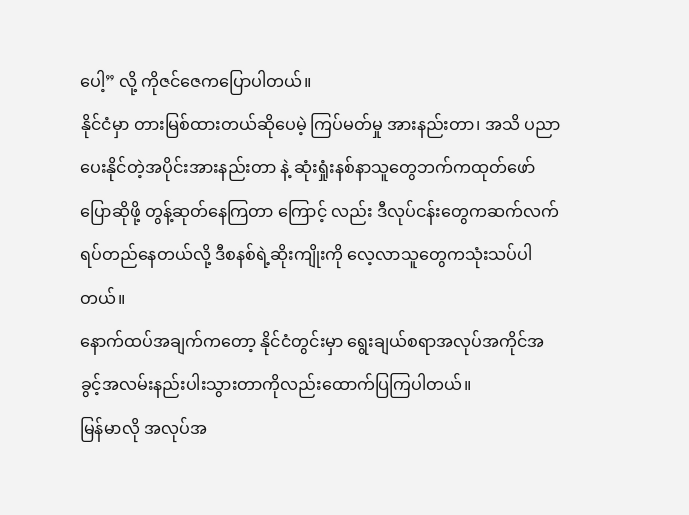ပေါ့” လို့ ကိုဇင်ဇေကပြောပါတယ်။
နိုင်ငံမှာ တားမြစ်ထားတယ်ဆိုပေမဲ့ ကြပ်မတ်မှု အားနည်းတာ၊ အသိ ပညာပေးနိုင်တဲ့အပိုင်းအားနည်းတာ နဲ့ ဆုံးရှုံးနစ်နာသူတွေဘက်ကထုတ်ဖော်ပြောဆိုဖို့ တွန့်ဆုတ်နေကြတာ ကြောင့် လည်း ဒီလုပ်ငန်းတွေကဆက်လက်ရပ်တည်နေတယ်လို့ ဒီစနစ်ရဲ့ဆိုးကျိုးကို လေ့လာသူတွေကသုံးသပ်ပါတယ်။
နောက်ထပ်အချက်ကတော့ နိုင်ငံတွင်းမှာ ရွေးချယ်စရာအလုပ်အကိုင်အခွင့်အလမ်းနည်းပါးသွားတာကိုလည်းထောက်ပြကြပါတယ်။
မြန်မာလို အလုပ်အ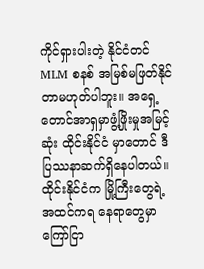ကိုင်ရှားပါးတဲ့ နိုင်ငံတင် MLM စနစ် အမြစ်မဖြတ်နိုင်တာမဟုတ်ပါဘူး။ အရှေ့တောင်အာရှမှာဖွံ့ဖြိုးမှုအမြင့်ဆုံး ထိုင်းနိုင်ငံ မှာတောင် ဒီပြဿနာဆက်ရှိနေပါတယ်။
ထိုင်းနိုင်ငံက မြို့ကြီးတွေရဲ့အထင်ကရ နေရာတွေမှာ ကြော်ငြာ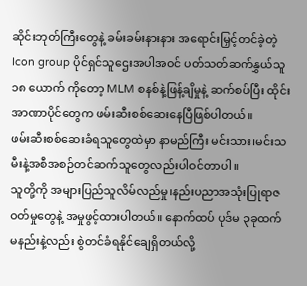ဆိုင်းဘုတ်ကြီးတွေနဲ့ ခမ်းခမ်းနားနား အရောင်းမြှင့်တင်ခဲ့တဲ့ Icon group ပိုင်ရှင်သူဌေးအပါအဝင် ပတ်သတ်ဆက်နွှယ်သူ ၁၈ ယောက် ကိုတော့ MLM စနစ်နဲ့ဖြန့်ချိမှုနဲ့ ဆက်စပ်ပြီး ထိုင်းအာဏာပိုင်တွေက ဖမ်းဆီးစစ်ဆေးနေပြီဖြစ်ပါတယ်။
ဖမ်းဆီးစစ်ဆေးခံရသူတွေထဲမှာ နာမည်ကြီး မင်းသား၊မင်းသမီးနဲ့အစီအစဉ်တင်ဆက်သူတွေလည်းပါဝင်တာပါ။
သူတို့ကို အများပြည်သူလိမ်လည်မှု၊နည်းပညာအသုံးပြုရာဇဝတ်မှုတွေနဲ့ အမှုဖွင့်ထားပါတယ်။ နောက်ထပ် ပုဒ်မ ၃ခုထက်မနည်းနဲ့လည်း စွဲတင်ခံရနိုင်ချေရှိတယ်လို့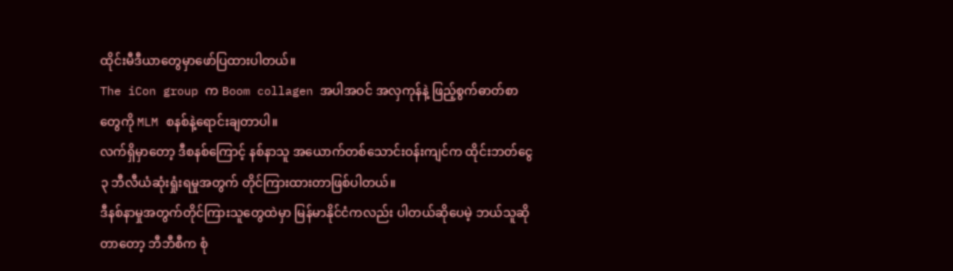ထိုင်းမီဒီယာတွေမှာဖော်ပြထားပါတယ်။
The iCon group က Boom collagen အပါအဝင် အလှကုန်နဲ့ ဖြည့်စွက်ဓာတ်စာတွေကို MLM စနစ်နဲ့ရောင်းချတာပါ။
လက်ရှိမှာတော့ ဒီစနစ်ကြောင့် နစ်နာသူ အယောက်တစ်သောင်းဝန်းကျင်က ထိုင်းဘတ်ငွေ ၃ ဘီလီယံဆုံးရှုံးရမှုအတွက် တိုင်ကြားထားတာဖြစ်ပါတယ်။
ဒီနစ်နာမှုအတွက်တိုင်ကြားသူတွေထဲမှာ မြန်မာနိုင်ငံကလည်း ပါတယ်ဆိုပေမဲ့ ဘယ်သူဆိုတာတော့ ဘီဘီစီက စုံ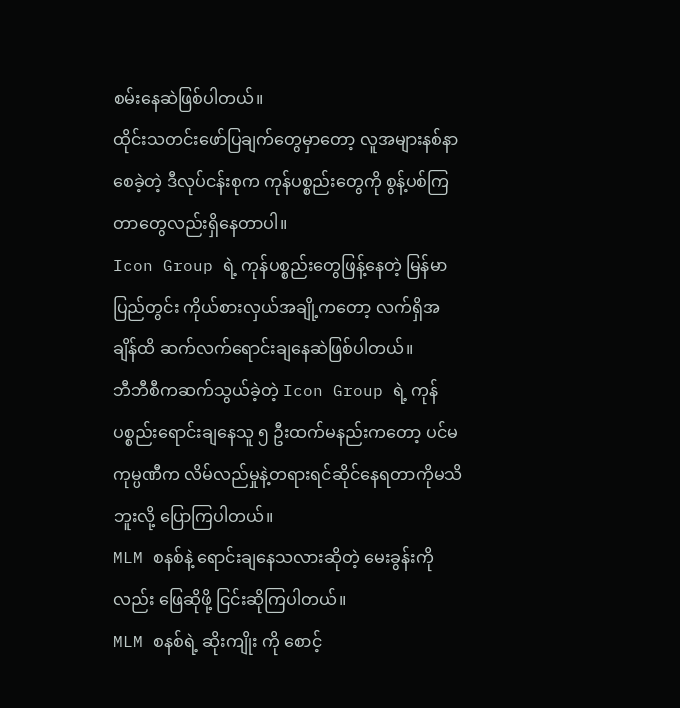စမ်းနေဆဲဖြစ်ပါတယ်။
ထိုင်းသတင်းဖော်ပြချက်တွေမှာတော့ လူအများနစ်နာစေခဲ့တဲ့ ဒီလုပ်ငန်းစုက ကုန်ပစ္စည်းတွေကို စွန့်ပစ်ကြတာတွေလည်းရှိနေတာပါ။
Icon Group ရဲ့ ကုန်ပစ္စည်းတွေဖြန့်နေတဲ့ မြန်မာပြည်တွင်း ကိုယ်စားလှယ်အချို့ကတော့ လက်ရှိအချိန်ထိ ဆက်လက်ရောင်းချနေဆဲဖြစ်ပါတယ်။
ဘီဘီစီကဆက်သွယ်ခဲ့တဲ့ Icon Group ရဲ့ ကုန်ပစ္စည်းရောင်းချနေသူ ၅ ဦးထက်မနည်းကတော့ ပင်မကုမ္ပဏီက လိမ်လည်မှုနဲ့တရားရင်ဆိုင်နေရတာကိုမသိဘူးလို့ ပြောကြပါတယ်။
MLM စနစ်နဲ့ ရောင်းချနေသလားဆိုတဲ့ မေးခွန်းကိုလည်း ဖြေဆိုဖို့ ငြင်းဆိုကြပါတယ်။
MLM စနစ်ရဲ့ ဆိုးကျိုး ကို စောင့်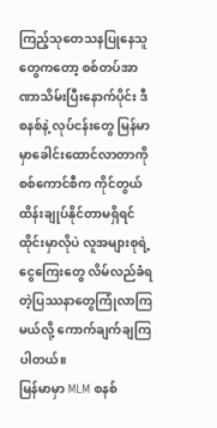ကြည့်သုတေသနပြုနေသူတွေကတော့ စစ်တပ်အာဏာသိမ်းပြီးနောက်ပိုင်း ဒီ စနစ်နဲ့ လုပ်ငန်းတွေ မြန်မာမှာခေါင်းထောင်လာတာကို စစ်ကောင်စီက ကိုင်တွယ်ထိန်းချုပ်နိုင်တာမရှိရင် ထိုင်းမှာလိုပဲ လူအများစုရဲ့ ငွေကြေးတွေ လိမ်လည်ခံရတဲ့ပြဿနာတွေကြုံလာကြမယ်လို့ ကောက်ချက်ချကြပါတယ်။
မြန်မာမှာ MLM စနစ်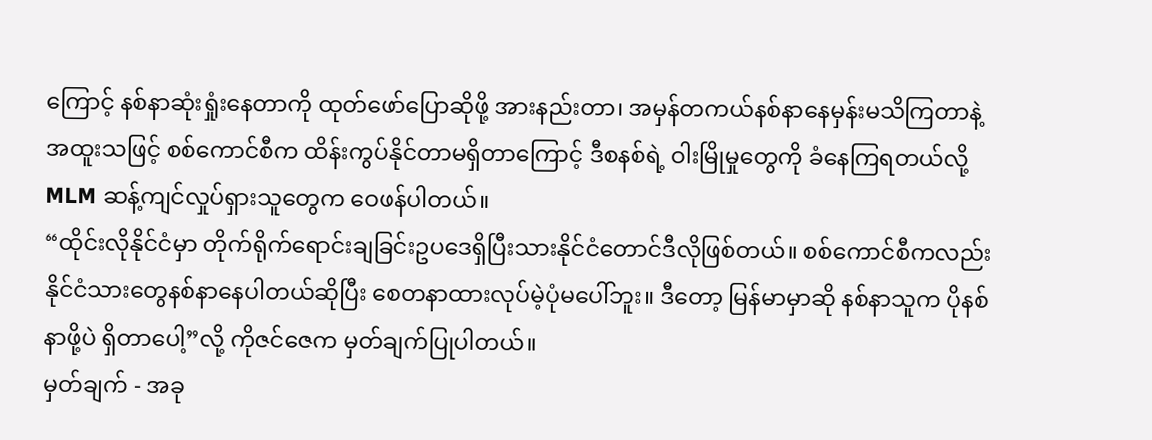ကြောင့် နစ်နာဆုံးရှုံးနေတာကို ထုတ်ဖော်ပြောဆိုဖို့ အားနည်းတာ၊ အမှန်တကယ်နစ်နာနေမှန်းမသိကြတာနဲ့ အထူးသဖြင့် စစ်ကောင်စီက ထိန်းကွပ်နိုင်တာမရှိတာကြောင့် ဒီစနစ်ရဲ့ ဝါးမြိုမှုတွေကို ခံနေကြရတယ်လို့ MLM ဆန့်ကျင်လှုပ်ရှားသူတွေက ဝေဖန်ပါတယ်။
“ထိုင်းလိုနိုင်ငံမှာ တိုက်ရိုက်ရောင်းချခြင်းဥပဒေရှိပြီးသားနိုင်ငံတောင်ဒီလိုဖြစ်တယ်။ စစ်ကောင်စီကလည်း နိုင်ငံသားတွေနစ်နာနေပါတယ်ဆိုပြီး စေတနာထားလုပ်မဲ့ပုံမပေါ်ဘူး။ ဒီတော့ မြန်မာမှာဆို နစ်နာသူက ပိုနစ်နာဖို့ပဲ ရှိတာပေါ့”လို့ ကိုဇင်ဇေက မှတ်ချက်ပြုပါတယ်။
မှတ်ချက် - အခု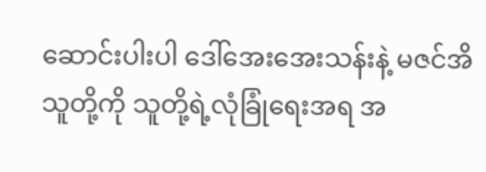ဆောင်းပါးပါ ဒေါ်အေးအေးသန်းနဲ့ မဇင်အိသူတို့ကို သူတို့ရဲ့လုံခြုံရေးအရ အ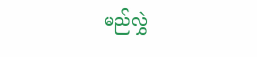မည်လွှဲ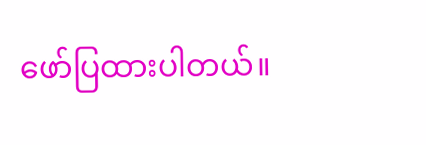ဖော်ပြထားပါတယ်။